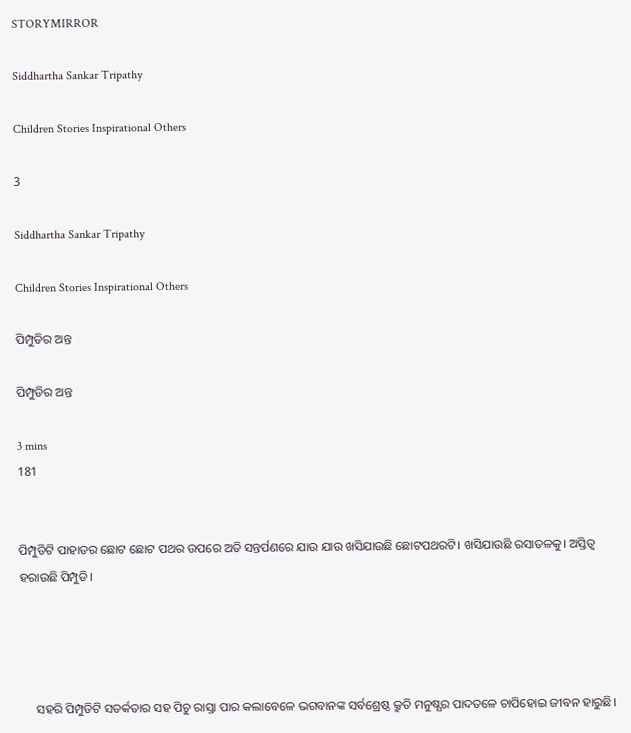STORYMIRROR

Siddhartha Sankar Tripathy

Children Stories Inspirational Others

3

Siddhartha Sankar Tripathy

Children Stories Inspirational Others

ପିମ୍ପୁଡିର ଅନ୍ତ

ପିମ୍ପୁଡିର ଅନ୍ତ

3 mins
181


ପିମ୍ପୁଡିଟି ପାହାଡର ଛୋଟ ଛୋଟ ପଥର ଉପରେ ଅତି ସନ୍ତର୍ପଣରେ ଯାଉ ଯାଉ ଖସିଯାଉଛି ଛୋଟପଥରଟି। ଖସିଯାଉଛି ରସାତଳକୁ। ଅସ୍ତିତ୍ବ ହରାଉଛି ପିମ୍ପୁଡି।




     ସହରି ପିମ୍ପୁଡିଟି ସତର୍କତାର ସହ ପିଚୁ ରାସ୍ତା ପାର କଲାବେଳେ ଭଗବାନଙ୍କ ସର୍ବଶ୍ରେଷ୍ଠ କ୍ରୁତି ମନୁଷ୍ଯର ପାଦତଳେ ଚାପିହୋଇ ଜୀବନ ହାରୁଛି।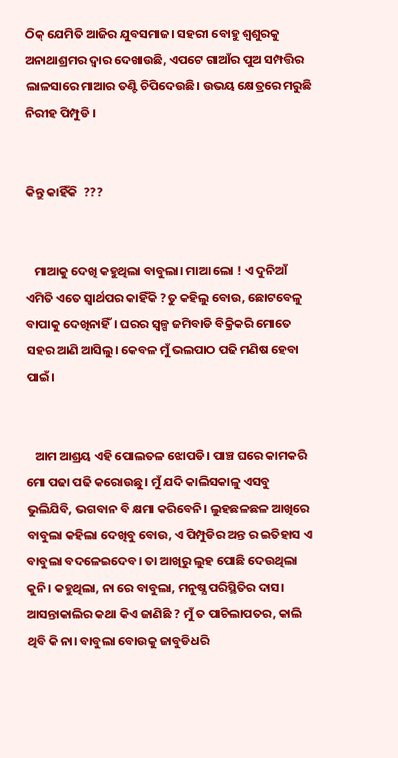ଠିକ୍ ଯେମିତି ଆଜିର ଯୁବସମାଜ। ସହରୀ ବୋହୁ ଶ୍ୱଶୁରକୁ ଅନାଥାଶ୍ରମର ଦ୍ୱାର ଦେଖାଉଛି, ଏପଟେ ଗାଆଁର ପୁଅ ସମ୍ପତ୍ତିର ଲାଳସାରେ ମାଆର ତଣ୍ଟି ଚିପିଦେଉଛି। ଉଭୟ କ୍ଷେତ୍ରରେ ମରୁଛି ନିରୀହ ପିମ୍ପୁଡି ।


କିନ୍ତୁ କାହିଁକି  ???


   ମାଆକୁ ଦେଖି କହୁଥିଲା ବାବୁଲା। ମାଆ ଲୋ ! ଏ ଦୁନିଆଁ ଏମିତି ଏତେ ସ୍ବାର୍ଥପର କାହିଁକି ?ତୁ କହିଲୁ ବୋଉ, ଛୋଟବେଳୁ ବାପାକୁ ଦେଖିନାହିଁ। ଘରର ସ୍ୱଳ୍ପ ଜମିବାଡି ବିକ୍ରିକରି ମୋତେ ସହର ଆଣି ଆସିଲୁ। କେବଳ ମୁଁ ଭଲପାଠ ପଢି ମଣିଷ ହେବା ପାଇଁ।


   ଆମ ଆଶ୍ରୟ ଏହି ପୋଲତଳ ଝୋପଡି। ପାଞ୍ଚ ଘରେ କାମକରି ମୋ ପଢା ପଢି କରୋଉଛୁ। ମୁଁ ଯଦି କାଲିସକାଳୁ ଏସବୁ ଭୁଲିଯିବି, ଭଗବାନ ବି କ୍ଷମା କରିବେନି। ଲୁହଛଳଛଳ ଆଖିରେ ବାବୁଲା କହିଲା ଦେଖିବୁ ବୋଉ, ଏ ପିମ୍ପୁଡିର ଅନ୍ତ ର ଇତିହାସ ଏ ବାବୁଲା ବଦଳେଇଦେବ। ତା ଆଖିରୁ ଲୁହ ପୋଛି ଦେଉଥିଲା କୁନି। କହୁଥିଲା, ନା ରେ ବାବୁଲା, ମନୁଷ୍ଯ ପରିସ୍ଥିତିର ଦାସ। ଆସନ୍ତାକାଲିର କଥା କିଏ ଜାଣିଛି ? ମୁଁ ତ ପାଚିଲାପତର, କାଲି ଥିବି କି ନା। ବାବୁଲା ବୋଉକୁ ଜାବୁଡିଧରି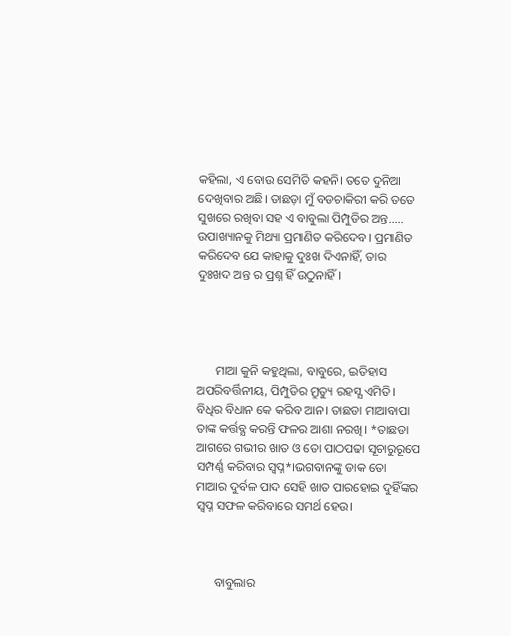କହିଲା, ଏ ବୋଉ ସେମିତି କହନି। ତତେ ଦୁନିଆ ଦେଖିବାର ଅଛି। ତାଛଡ଼ା ମୁଁ ବଡଚାକିରୀ କରି ତତେ ସୁଖରେ ରଖିବା ସହ ଏ ବାବୁଲା ପିମ୍ପୁଡିର ଅନ୍ତ..... ଉପାଖ୍ୟାନକୁ ମିଥ୍ୟା ପ୍ରମାଣିତ କରିଦେବ। ପ୍ରମାଣିତ କରିଦେବ ଯେ କାହାକୁ ଦୁଃଖ ଦିଏନାହିଁ, ତାର ଦୁଃଖଦ ଅନ୍ତ ର ପ୍ରଶ୍ନ ହିଁ ଉଠୁନାହିଁ।




      ମାଆ କୁନି କହୁଥିଲା, ବାବୁରେ, ଇତିହାସ ଅପରିବର୍ତ୍ତିନୀୟ, ପିମ୍ପୁଡିର ମ୍ରୁତ୍ୟୁ ରହସ୍ଯ ଏମିତି। ବିଧିର ବିଧାନ କେ କରିବ ଆନ। ତାଛଡା ମାଆବାପା ତାଙ୍କ କର୍ତ୍ତବ୍ଯ କରନ୍ତି ଫଳର ଆଶା ନରଖି। *ତାଛଡା ଆଗରେ ଗଭୀର ଖାତ ଓ ତୋ ପାଠପଢା ସୂଚାରୁରୂପେ ସମ୍ପର୍ଣ୍ଣ କରିବାର ସ୍ବପ୍ନ*।ଭଗବାନଙ୍କୁ ଡାକ ତୋ ମାଆର ଦୁର୍ବଳ ପାଦ ସେହି ଖାତ ପାରହୋଇ ଦୁହିଁଙ୍କର ସ୍ବପ୍ନ ସଫଳ କରିବାରେ ସମର୍ଥ ହେଉ।



      ବାବୁଲାର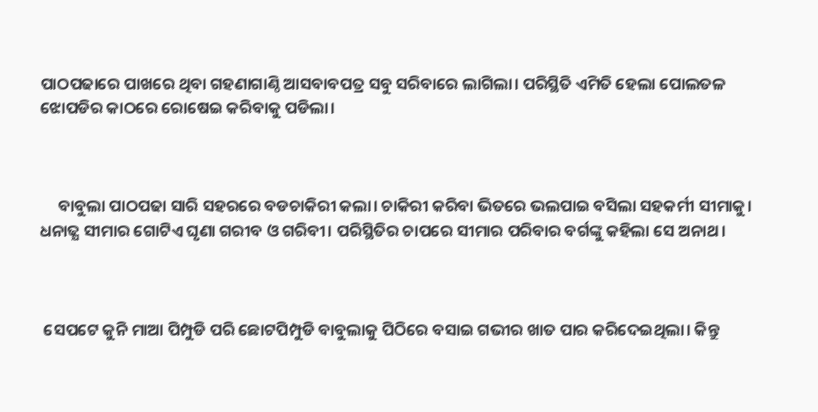ପାଠପଢାରେ ପାଖରେ ଥିବା ଗହଣାଗାଣ୍ଠି ଆସବାବପତ୍ର ସବୁ ସରିବାରେ ଲାଗିଲା। ପରିସ୍ଥିତି ଏମିତି ହେଲା ପୋଲତଳ ଝୋପଡିର କାଠରେ ରୋଷେଇ କରିବାକୁ ପଡିଲା।



     ବାବୁଲା ପାଠପଢା ସାରି ସହରରେ ବଡଚାକିରୀ କଲା। ଚାକିରୀ କରିବା ଭିତରେ ଭଲପାଇ ବସିଲା ସହକର୍ମୀ ସୀମାକୁ। ଧନାଢ୍ଯ ସୀମାର ଗୋଟିଏ ଘୃଣା ଗରୀବ ଓ ଗରିବୀ। ପରିସ୍ଥିତିର ଚାପରେ ସୀମାର ପରିବାର ବର୍ଗଙ୍କୁ କହିଲା ସେ ଅନାଥ।



 ସେପଟେ କୁନି ମାଆ ପିମ୍ପୁଡି ପରି ଛୋଟପିମ୍ପୁଡି ବାବୁଲାକୁ ପିଠିରେ ବସାଇ ଗଭୀର ଖାତ ପାର କରିଦେଇଥିଲା। କିନ୍ତୁ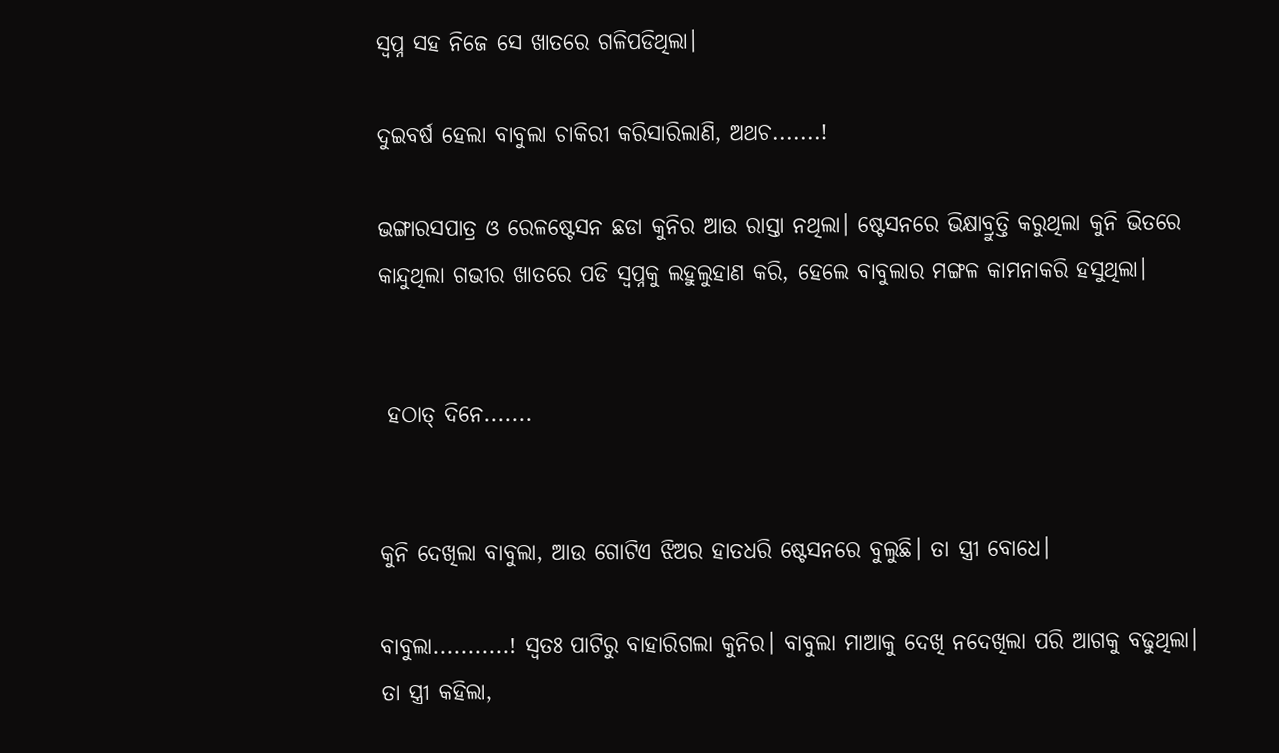ସ୍ବପ୍ନ ସହ ନିଜେ ସେ ଖାତରେ ଗଳିପଡିଥିଲା।

ଦୁଇବର୍ଷ ହେଲା ବାବୁଲା ଚାକିରୀ କରିସାରିଲାଣି, ଅଥଚ.......!

ଭଙ୍ଗାରସପାତ୍ର ଓ ରେଳଷ୍ଟେସନ ଛଡା କୁନିର ଆଉ ରାସ୍ତା ନଥିଲା। ଷ୍ଟେସନରେ ଭିକ୍ଷାବ୍ରୁତ୍ତି କରୁଥିଲା କୁନି ଭିତରେ କାନ୍ଦୁଥିଲା ଗଭୀର ଖାତରେ ପଡି ସ୍ୱପ୍ନକୁ ଲହୁଲୁହାଣ କରି, ହେଲେ ବାବୁଲାର ମଙ୍ଗଳ କାମନାକରି ହସୁଥିଲା।


 ହଠାତ୍ ଦିନେ.......


କୁନି ଦେଖିଲା ବାବୁଲା, ଆଉ ଗୋଟିଏ ଝିଅର ହାତଧରି ଷ୍ଟେସନରେ ବୁଲୁଛି। ତା ସ୍ତ୍ରୀ ବୋଧେ।

ବାବୁଲା...........! ସ୍ୱତଃ ପାଟିରୁ ବାହାରିଗଲା କୁନିର। ବାବୁଲା ମାଆକୁ ଦେଖି ନଦେଖିଲା ପରି ଆଗକୁ ବଢୁଥିଲା। ତା ସ୍ତ୍ରୀ କହିଲା,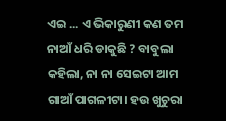ଏଇ ... ଏ ଭିକାରୁଣୀ କଣ ତମ ନାଆଁ ଧରି ଡାକୁଛି ? ବାବୁଲା କହିଲା, ନା ନା ସେଇଟା ଆମ ଗାଆଁ ପାଗଳୀଟା। ହଉ ଖୁଚୁରା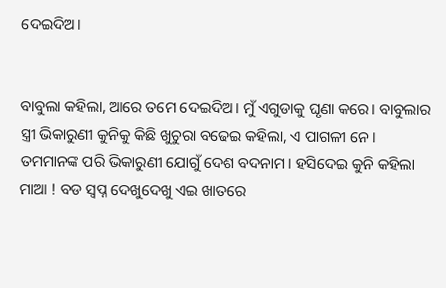ଦେଇଦିଅ।


ବାବୁଲା କହିଲା, ଆରେ ତମେ ଦେଇଦିଅ। ମୁଁ ଏଗୁଡାକୁ ଘୃଣା କରେ। ବାବୁଲାର ସ୍ତ୍ରୀ ଭିକାରୁଣୀ କୁନିକୁ କିଛି ଖୁଚୁରା ବଢେଇ କହିଲା, ଏ ପାଗଳୀ ନେ। ତମମାନଙ୍କ ପରି ଭିକାରୁଣୀ ଯୋଗୁଁ ଦେଶ ବଦନାମ। ହସିଦେଇ କୁନି କହିଲା ମାଆ ! ବଡ ସ୍ବପ୍ନ ଦେଖୁଦେଖୁ ଏଇ ଖାତରେ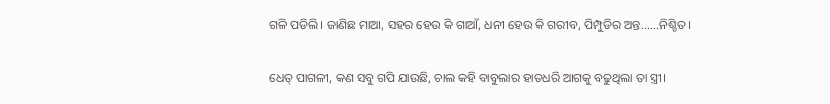ଗଳି ପଡିଲି। ଜାଣିଛ ମାଆ, ସହର ହେଉ କି ଗାଆଁ, ଧନୀ ହେଉ କି ଗରୀବ, ପିମ୍ପୁଡିର ଅନ୍ତ......ନିଶ୍ଚିତ।

ଧେତ୍ ପାଗଳୀ, କଣ ସବୁ ଗପି ଯାଉଛି, ଚାଲ କହି ବାବୁଲାର ହାତଧରି ଆଗକୁ ବଢୁଥିଲା ତା ସ୍ତ୍ରୀ।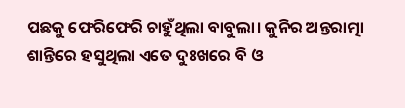ପଛକୁ ଫେରିଫେରି ଚାହୁଁଥିଲା ବାବୁଲା। କୁନିର ଅନ୍ତରାତ୍ମା ଶାନ୍ତିରେ ହସୁଥିଲା ଏତେ ଦୁଃଖରେ ବି ଓ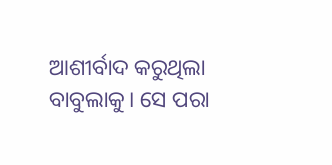ଆଶୀର୍ବାଦ କରୁଥିଲା ବାବୁଲାକୁ। ସେ ପରା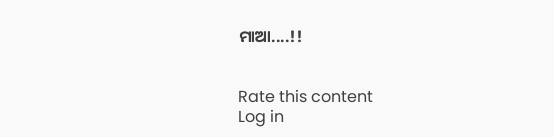ମାଆ....!!


Rate this content
Log in